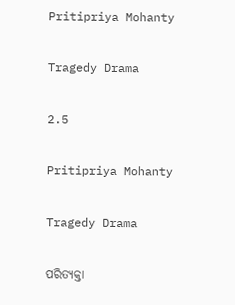Pritipriya Mohanty

Tragedy Drama

2.5

Pritipriya Mohanty

Tragedy Drama

ପରିତ୍ୟକ୍ତା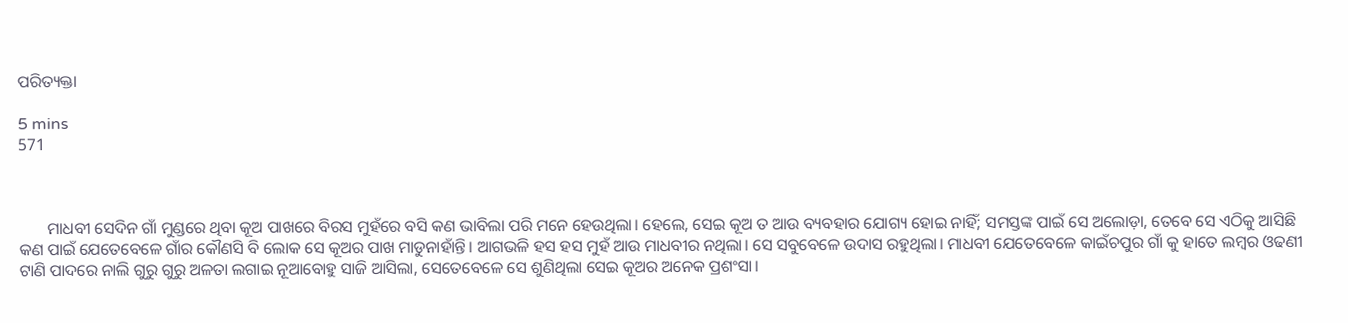ପରିତ୍ୟକ୍ତା

5 mins
571



       ମାଧବୀ ସେଦିନ ଗାଁ ମୁଣ୍ଡରେ ଥିବା କୂଅ ପାଖରେ ବିରସ ମୁହଁରେ ବସି କଣ ଭାବିଲା ପରି ମନେ ହେଉଥିଲା। ହେଲେ, ସେଇ କୂଅ ତ ଆଉ ବ୍ୟବହାର ଯୋଗ୍ୟ ହୋଇ ନାହିଁ; ସମସ୍ତଙ୍କ ପାଇଁ ସେ ଅଲୋଡ଼ା, ତେବେ ସେ ଏଠିକୁ ଆସିଛି କଣ ପାଇଁ ଯେତେବେଳେ ଗାଁର କୌଣସି ବି ଲୋକ ସେ କୂଅର ପାଖ ମାଡୁନାହାଁନ୍ତି। ଆଗଭଳି ହସ ହସ ମୁହଁ ଆଉ ମାଧବୀର ନଥିଲା। ସେ ସବୁବେଳେ ଉଦାସ ରହୁଥିଲା। ମାଧବୀ ଯେତେବେଳେ କାଇଁଚପୁର ଗାଁ କୁ ହାତେ ଲମ୍ବର ଓଢଣୀ ଟାଣି ପାଦରେ ନାଲି ଗୁରୁ ଗୁରୁ ଅଳତା ଲଗାଇ ନୂଆବୋହୁ ସାଜି ଆସିଲା, ସେତେବେଳେ ସେ ଶୁଣିଥିଲା ସେଇ କୂଅର ଅନେକ ପ୍ରଶଂସା।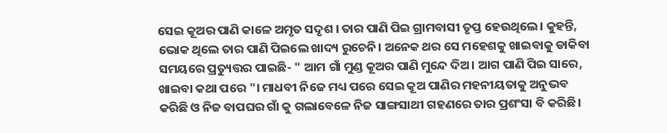ସେଇ କୂଅର ପାଣି କାଳେ ଅମୃତ ସଦୃଶ । ତାର ପାଣି ପିଇ ଗ୍ରାମବାସୀ ତୃପ୍ତ ହେଉଥିଲେ। କୁହନ୍ତି, ଭୋକ ଥିଲେ ତାର ପାଣି ପିଇଲେ ଖାଦ୍ୟ ରୁଚେନି। ଅନେକ ଥର ସେ ମହେଶକୁ ଖାଇବାକୁ ଡାକିବା ସମୟରେ ପ୍ରତ୍ୟୁତ୍ତର ପାଇଛି- " ଆମ ଗାଁ ମୁଣ୍ଡ କୂଅର ପାଣି ମୁନ୍ଦେ ଦିଅ। ଆଗ ପାଣି ପିଇ ସାରେ, ଖାଇବା କଥା ପରେ "। ମାଧବୀ ନିଜେ ମଧ୍ୟ ପରେ ସେଇ କୂଅ ପାଣିର ମହନୀୟତାକୁ ଅନୁଭବ କରିଛି ଓ ନିଜ ବାପଘର ଗାଁ କୁ ଗଲାବେଳେ ନିଜ ସାଙ୍ଗସାଥୀ ଗହଣରେ ତାର ପ୍ରଶଂସା ବି କରିଛି।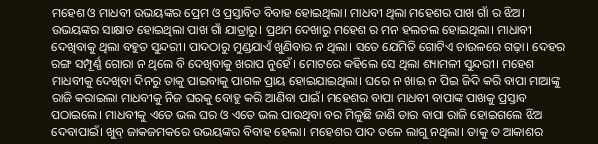ମହେଶ ଓ ମାଧବୀ ଉଭୟଙ୍କର ପ୍ରେମ ଓ ପ୍ରସ୍ତାବିତ ବିବାହ ହୋଇଥିଲା। ମାଧବୀ ଥିଲା ମହେଶର ପାଖ ଗାଁ ର ଝିଅ। ଉଭୟଙ୍କର ସାକ୍ଷାତ ହୋଇଥିଲା ପାଖ ଗାଁ ଯାତ୍ରାରୁ। ପ୍ରଥମ ଦେଖାରୁ ମହେଶ ର ମନ ହଲଚଲ ହୋଇଥିଲା। ମାଧାବୀ ଦେଖିବାକୁ ଥିଲା ବହୁତ ସୁନ୍ଦରୀ। ପାଦଠାରୁ ମୁଣ୍ଡଯାଏଁ ଖୁଣିବାର ନ ଥିଲା। ସତେ ଯେମିତି ଗୋଟିଏ ଚାଉଳରେ ଗଢ଼ା। ଦେହର ରଙ୍ଗ ସମ୍ପୂର୍ଣ୍ଣ ଗୋରା ନ ଥିଲେ ବି ଦେଖିବାକୁ ଖରାପ ନୁହେଁ। ମୋଟରେ କହିଲେ ସେ ଥିଲା ଶ୍ୟାମଳୀ ସୁନ୍ଦରୀ। ମହେଶ ମାଧବୀକୁ ଦେଖିବା ଦିନରୁ ତାକୁ ପାଇବାକୁ ପାଗଳ ପ୍ରାୟ ହୋଇଯାଇଥିଲା। ଘରେ ନ ଖାଇ ନ ପିଇ ଜିଦି କରି ବାପା ମାଆଙ୍କୁ ରାଜି କରାଇଲା ମାଧବୀକୁ ନିଜ ଘରକୁ ବୋହୁ କରି ଆଣିବା ପାଇଁ। ମହେଶର ବାପା ମାଧବୀ ବାପାଙ୍କ ପାଖକୁ ପ୍ରସ୍ତାବ ପଠାଇଲେ। ମାଧବୀକୁ ଏତେ ଭଲ ଘର ଓ ଏତେ ଭଲ ପାଉଥିବା ବର ମିଳୁଛି ଜାଣି ତାର ବାପା ରାଜି ହୋଇଗଲେ ଝିଅ ଦେବାପାଇଁ। ଖୁବ୍ ଜାକଜମକରେ ଉଭୟଙ୍କର ବିବାହ ହେଲା। ମହେଶର ପାଦ ତଳେ ଲାଗୁ ନଥିଲା। ତାକୁ ତ ଆକାଶର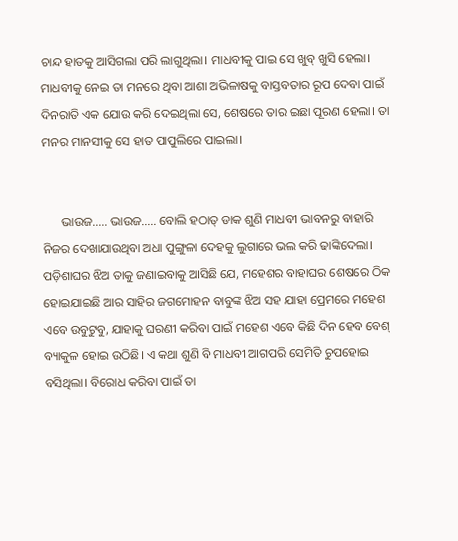ଚାନ୍ଦ ହାତକୁ ଆସିଗଲା ପରି ଲାଗୁଥିଲା। ମାଧବୀକୁ ପାଇ ସେ ଖୁବ୍ ଖୁସି ହେଲା। ମାଧବୀକୁ ନେଇ ତା ମନରେ ଥିବା ଆଶା ଅଭିଳାଷକୁ ବାସ୍ତବତାର ରୂପ ଦେବା ପାଇଁ ଦିନରାତି ଏକ ଯୋଉ କରି ଦେଇଥିଲା ସେ, ଶେଷରେ ତାର ଇଛା ପୂରଣ ହେଲା। ତା ମନର ମାନସୀକୁ ସେ ହାତ ପାପୁଲିରେ ପାଇଲା।


      ଭାଉଜ..... ଭାଉଜ..... ବୋଲି ହଠାତ୍ ଡାକ ଶୁଣି ମାଧବୀ ଭାବନରୁ ବାହାରି ନିଜର ଦେଖାଯାଉଥିବା ଅଧା ପୁଙ୍ଗୁଳା ଦେହକୁ ଲୁଗାରେ ଭଲ କରି ଢାଙ୍କିଦେଲା। ପଡ଼ିଶାଘର ଝିଅ ତାକୁ ଜଣାଇବାକୁ ଆସିଛି ଯେ, ମହେଶର ବାହାଘର ଶେଷରେ ଠିକ ହୋଇଯାଇଛି ଆର ସାହିର ଜଗମୋହନ ବାବୁଙ୍କ ଝିଅ ସହ ଯାହା ପ୍ରେମରେ ମହେଶ ଏବେ ଉବୁଟୁବୁ, ଯାହାକୁ ଘରଣୀ କରିବା ପାଇଁ ମହେଶ ଏବେ କିଛି ଦିନ ହେବ ବେଶ୍ ବ୍ୟାକୁଳ ହୋଇ ଉଠିଛି। ଏ କଥା ଶୁଣି ବି ମାଧବୀ ଆଗପରି ସେମିତି ଚୁପହୋଇ ବସିଥିଲା। ବିରୋଧ କରିବା ପାଇଁ ତା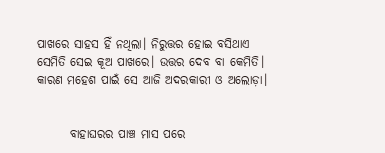ପାଖରେ ସାହସ ହିଁ ନଥିଲା। ନିରୁତ୍ତର ହୋଇ ବସିଥାଏ ସେମିତି ସେଇ କୂଅ ପାଖରେ। ଉତ୍ତର ଦେବ ବା କେମିତି। କାରଣ ମହେଶ ପାଇଁ ସେ ଆଜି ଅଦରକାରୀ ଓ ଅଲୋଡ଼ା।


       ବାହାଘରର ପାଞ୍ଚ ମାସ ପରେ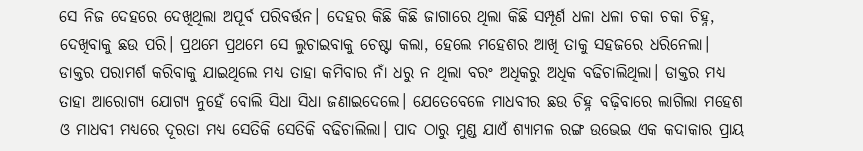ସେ ନିଜ ଦେହରେ ଦେଖିଥିଲା ଅପୂର୍ବ ପରିବର୍ତ୍ତନ। ଦେହର କିଛି କିଛି ଜାଗାରେ ଥିଲା କିଛି ସମ୍ପୂର୍ଣ ଧଳା ଧଳା ଚକା ଚକା ଚିହ୍ନ, ଦେଖିବାକୁ ଛଉ ପରି। ପ୍ରଥମେ ପ୍ରଥମେ ସେ ଲୁଚାଇବାକୁ ଚେଷ୍ଟା କଲା, ହେଲେ ମହେଶର ଆଖି ତାକୁ ସହଜରେ ଧରିନେଲା। ଡାକ୍ତର ପରାମର୍ଶ କରିବାକୁ ଯାଇଥିଲେ ମଧ୍ୟ ତାହା କମିବାର ନାଁ ଧରୁ ନ ଥିଲା ବରଂ ଅଧିକରୁ ଅଧିକ ବଢିଚାଲିଥିଲା। ଡାକ୍ତର ମଧ୍ୟ ତାହା ଆରୋଗ୍ୟ ଯୋଗ୍ୟ ନୁହେଁ ବୋଲି ସିଧା ସିଧା ଜଣାଇଦେଲେ। ଯେତେବେଳେ ମାଧବୀର ଛଉ ଚିହ୍ନ ବଢ଼ିବାରେ ଲାଗିଲା ମହେଶ ଓ ମାଧବୀ ମଧ୍ୟରେ ଦୂରତା ମଧ୍ୟ ସେତିକି ସେତିକି ବଢିଚାଲିଲା। ପାଦ ଠାରୁ ମୁଣ୍ଡ ଯାଏଁ ଶ୍ୟାମଳ ରଙ୍ଗ ଉଭେଇ ଏକ କଦାକାର ପ୍ରାୟ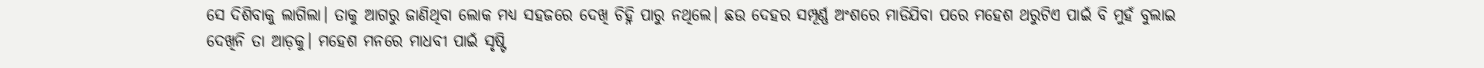ସେ ଦିଶିବାକୁ ଲାଗିଲା। ତାକୁ ଆଗରୁ ଜାଣିଥିବା ଲୋକ ମଧ୍ୟ ସହଜରେ ଦେଖି ଚିହ୍ନି ପାରୁ ନଥିଲେ। ଛଉ ଦେହର ସମ୍ପୂର୍ଣ୍ଣ ଅଂଶରେ ମାଡିଯିବା ପରେ ମହେଶ ଥରୁଟିଏ ପାଇଁ ବି ମୁହଁ ବୁଲାଇ ଦେଖିନି ତା ଆଡ଼କୁ। ମହେଶ ମନରେ ମାଧବୀ ପାଇଁ ସୃଷ୍ଟି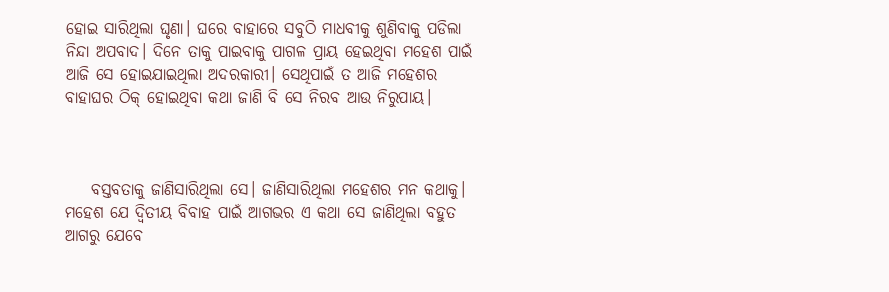ହୋଇ ସାରିଥିଲା ଘୃଣା। ଘରେ ବାହାରେ ସବୁଠି ମାଧବୀକୁ ଶୁଣିବାକୁ ପଡିଲା ନିନ୍ଦା ଅପବାଦ। ଦିନେ ତାକୁ ପାଇବାକୁ ପାଗଳ ପ୍ରାୟ ହେଇଥିବା ମହେଶ ପାଇଁ ଆଜି ସେ ହୋଇଯାଇଥିଲା ଅଦରକାରୀ। ସେଥିପାଇଁ ତ ଆଜି ମହେଶର ବାହାଘର ଠିକ୍ ହୋଇଥିବା କଥା ଜାଣି ବି ସେ ନିରବ ଆଉ ନିରୁପାୟ।



    ବସ୍ତବତାକୁ ଜାଣିସାରିଥିଲା ସେ। ଜାଣିସାରିଥିଲା ମହେଶର ମନ କଥାକୁ। ମହେଶ ଯେ ଦ୍ୱିତୀୟ ବିବାହ ପାଇଁ ଆଗଭର ଏ କଥା ସେ ଜାଣିଥିଲା ବହୁତ ଆଗରୁ ଯେବେ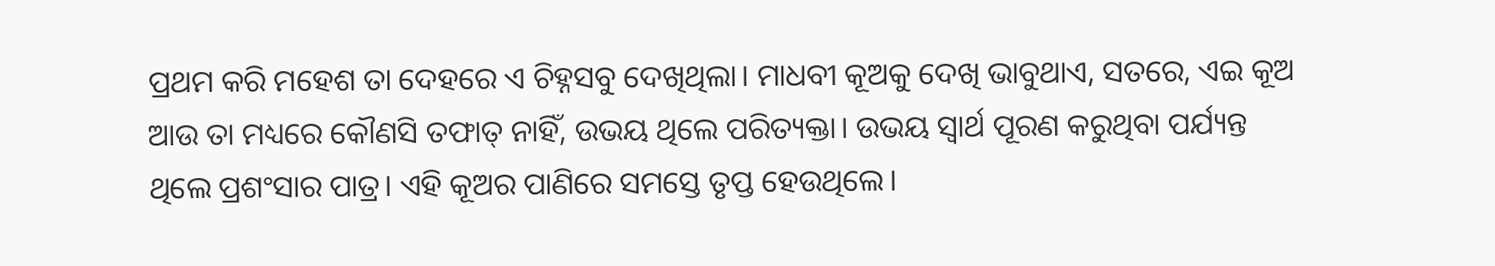ପ୍ରଥମ କରି ମହେଶ ତା ଦେହରେ ଏ ଚିହ୍ନସବୁ ଦେଖିଥିଲା। ମାଧବୀ କୂଅକୁ ଦେଖି ଭାବୁଥାଏ, ସତରେ, ଏଇ କୂଅ ଆଉ ତା ମଧ୍ୟରେ କୌଣସି ତଫାତ୍ ନାହିଁ, ଉଭୟ ଥିଲେ ପରିତ୍ୟକ୍ତା। ଉଭୟ ସ୍ୱାର୍ଥ ପୂରଣ କରୁଥିବା ପର୍ଯ୍ୟନ୍ତ ଥିଲେ ପ୍ରଶଂସାର ପାତ୍ର। ଏହି କୂଅର ପାଣିରେ ସମସ୍ତେ ତୃପ୍ତ ହେଉଥିଲେ।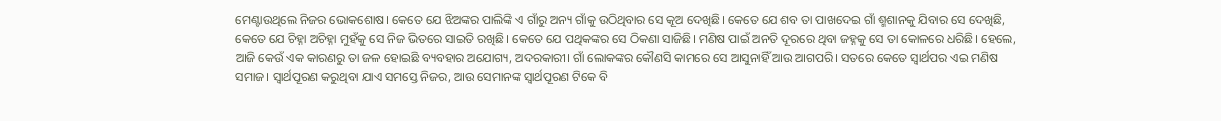ମେଣ୍ଟାଉଥିଲେ ନିଜର ଭୋକଶୋଷ। କେତେ ଯେ ଝିଅଙ୍କର ପାଲିଙ୍କି ଏ ଗାଁରୁ ଅନ୍ୟ ଗାଁକୁ ଉଠିଥିବାର ସେ କୂଅ ଦେଖିଛି। କେତେ ଯେ ଶବ ତା ପାଖଦେଇ ଗାଁ ଶ୍ମଶାନକୁ ଯିବାର ସେ ଦେଖିଛି, କେତେ ଯେ ଚିହ୍ନା ଅଚିହ୍ନା ମୁହଁକୁ ସେ ନିଜ ଭିତରେ ସାଇତି ରଖିଛି। କେତେ ଯେ ପଥିକଙ୍କର ସେ ଠିକଣା ସାଜିଛି। ମଣିଷ ପାଇଁ ଅନତି ଦୂରରେ ଥିବା ଜହ୍ନକୁ ସେ ତା କୋଳରେ ଧରିଛି। ହେଲେ, ଆଜି କେଉଁ ଏକ କାରଣରୁ ତା ଜଳ ହୋଇଛି ବ୍ୟବହାର ଅଯୋଗ୍ୟ, ଅଦରକାରୀ। ଗାଁ ଲୋକଙ୍କର କୌଣସି କାମରେ ସେ ଆସୁନାହିଁ ଆଉ ଆଗପରି। ସତରେ କେତେ ସ୍ୱାର୍ଥପର ଏଇ ମଣିଷ ସମାଜ। ସ୍ୱାର୍ଥପୂରଣ କରୁଥିବା ଯାଏ ସମସ୍ତେ ନିଜର, ଆଉ ସେମାନଙ୍କ ସ୍ୱାର୍ଥପୂରଣ ଟିକେ ବି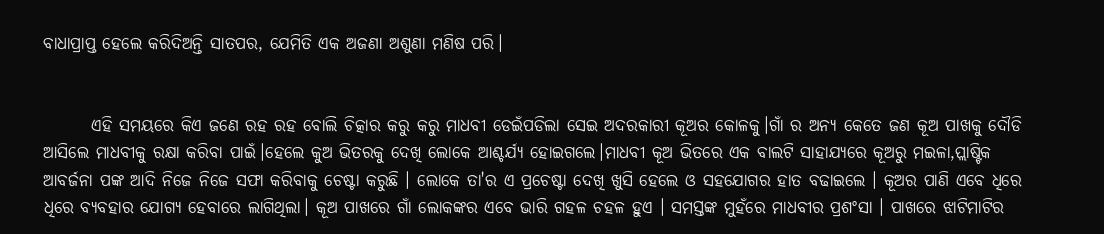ବାଧାପ୍ରାପ୍ତ ହେଲେ କରିଦିଅନ୍ତି ସାତପର, ଯେମିତି ଏକ ଅଜଣା ଅଶୁଣା ମଣିଷ ପରି।


       ଏହି ସମୟରେ କିଏ ଜଣେ ରହ ରହ ବୋଲି ଚିତ୍କାର କରୁ କରୁ ମାଧବୀ ଡେଇଁପଡିଲା ସେଇ ଅଦରକାରୀ କୂଅର କୋଳକୁ।ଗାଁ ର ଅନ୍ୟ କେତେ ଜଣ କୂଅ ପାଖକୁ ଦୌଡି ଆସିଲେ ମାଧବୀକୁ ରକ୍ଷା କରିବା ପାଇଁ।ହେଲେ କୁଅ ଭିତରକୁ ଦେଖି ଲୋକେ ଆଶ୍ଚର୍ଯ୍ୟ ହୋଇଗଲେ।ମାଧବୀ କୂଅ ଭିତରେ ଏକ ବାଲଟି ସାହାଯ୍ୟରେ କୂଅରୁ ମଇଳା,ପ୍ଲାଷ୍ଟିକ ଆବର୍ଜନା ପଙ୍କ ଆଦି ନିଜେ ନିଜେ ସଫା କରିବାକୁ ଚେଷ୍ଟା କରୁଛି । ଲୋକେ ତା'ର ଏ ପ୍ରଚେଷ୍ଟା ଦେଖି ଖୁସି ହେଲେ ଓ ସହଯୋଗର ହାତ ବଢାଇଲେ । କୂଅର ପାଣି ଏବେ ଧିରେ ଧିରେ ବ୍ୟବହାର ଯୋଗ୍ୟ ହେବାରେ ଲାଗିଥିଲା। କୂଅ ପାଖରେ ଗାଁ ଲୋକଙ୍କର ଏବେ ଭାରି ଗହଳ ଚହଳ ହୁଏ । ସମସ୍ତଙ୍କ ମୁହଁରେ ମାଧବୀର ପ୍ରଶଂସା । ପାଖରେ ଝାଟିମାଟିର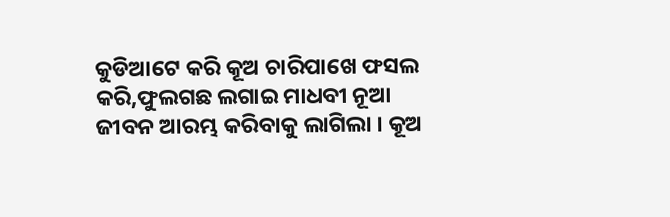କୁଡିଆଟେ କରି କୂଅ ଚାରିପାଖେ ଫସଲ କରି,ଫୁଲଗଛ ଲଗାଇ ମାଧବୀ ନୂଆ ଜୀବନ ଆରମ୍ଭ କରିବାକୁ ଲାଗିଲା । କୂଅ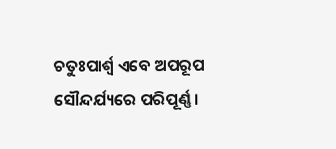ଚତୁଃପାର୍ଶ୍ୱ ଏବେ ଅପରୂପ ସୌନ୍ଦର୍ଯ୍ୟରେ ପରିପୂର୍ଣ୍ଣ ।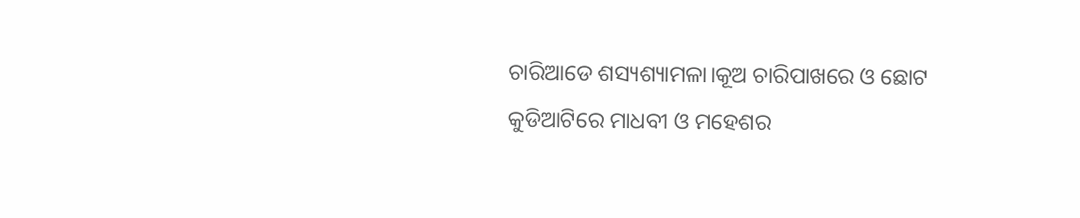ଚାରିଆଡେ ଶସ୍ୟଶ୍ୟାମଳା।କୂଅ ଚାରିପାଖରେ ଓ ଛୋଟ କୁଡିଆଟିରେ ମାଧବୀ ଓ ମହେଶର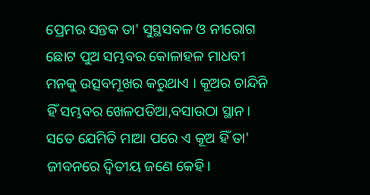ପ୍ରେମର ସନ୍ତକ ତା' ସୁସ୍ଥସବଳ ଓ ନୀରୋଗ ଛୋଟ ପୁଅ ସମ୍ଭବର କୋଳାହଳ ମାଧବୀ ମନକୁ ଉତ୍ସବମୂଖର କରୁଥାଏ । କୂଅର ଚାନ୍ଦିନି ହିଁ ସମ୍ଭବର ଖେଳପଡିଆ,ବସାଉଠା ସ୍ଥାନ। ସତେ ଯେମିତି ମାଆ ପରେ ଏ କୂଅ ହିଁ ତା' ଜୀବନରେ ଦ୍ୱିତୀୟ ଜଣେ କେହି।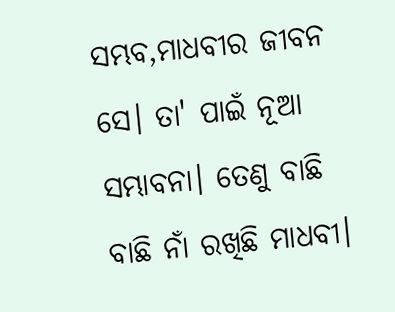ସମ୍ଭବ,ମାଧବୀର ଜୀବନ ସେ। ତା' ପାଇଁ ନୂଆ ସମ୍ଭାବନା। ତେଣୁ ବାଛି ବାଛି ନାଁ ରଖିଛି ମାଧବୀ।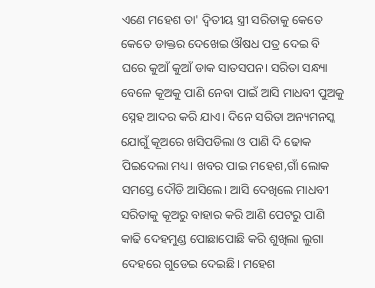ଏଣେ ମହେଶ ତା' ଦ୍ବିତୀୟ ସ୍ତ୍ରୀ ସରିତାକୁ କେତେ କେତେ ଡାକ୍ତର ଦେଖେଇ ଔଷଧ ପତ୍ର ଦେଇ ବି ଘରେ କୁଆଁ କୁଆଁ ଡାକ ସାତସପନ। ସରିତା ସନ୍ଧ୍ୟା ବେଳେ କୂଅକୁ ପାଣି ନେବା ପାଇଁ ଆସି ମାଧବୀ ପୁଅକୁ ସ୍ନେହ ଆଦର କରି ଯାଏ। ଦିନେ ସରିତା ଅନ୍ୟମନସ୍କ ଯୋଗୁଁ କୂଅରେ ଖସିପଡିଲା ଓ ପାଣି ଦି ଢୋକ ପିଇଦେଲା ମଧ୍ୟ। ଖବର ପାଇ ମହେଶ,ଗାଁ ଲୋକ ସମସ୍ତେ ଦୌଡି ଆସିଲେ। ଆସି ଦେଖିଲେ ମାଧବୀ ସରିତାକୁ କୂଅରୁ ବାହାର କରି ଆଣି ପେଟରୁ ପାଣି କାଢି ଦେହମୁଣ୍ଡ ପୋଛାପୋଛି କରି ଶୁଖିଲା ଲୁଗା ଦେହରେ ଗୁଡେଇ ଦେଇଛି। ମହେଶ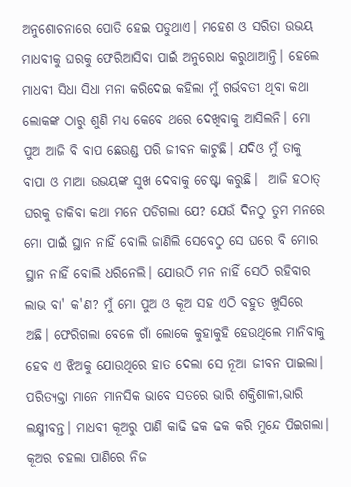ଅନୁଶୋଚନାରେ ପୋତି ହେଇ ପଡୁଥାଏ। ମହେଶ ଓ ସରିତା ଉଭୟ ମାଧବୀକୁ ଘରକୁ ଫେରିଆସିବା ପାଇଁ ଅନୁରୋଧ କରୁଥାଆନ୍ତି। ହେଲେ ମାଧବୀ ସିଧା ସିଧା ମନା କରିଦେଇ କହିଲା ମୁଁ ଗର୍ଭବତୀ ଥିବା କଥା ଲୋକଙ୍କ ଠାରୁ ଶୁଣି ମଧ୍ୟ କେବେ ଥରେ ଦେଖିବାକୁ ଆସିଲନି। ମୋ ପୁଅ ଆଜି ବି ବାପ ଛେଉଣ୍ଡ ପରି ଜୀବନ କାଟୁଛି। ଯଦିଓ ମୁଁ ତାକୁ ବାପା ଓ ମାଆ ଉଭୟଙ୍କ ସୁଖ ଦେବାକୁ ଚେଷ୍ଟା କରୁଛି।  ଆଜି ହଠାତ୍ ଘରକୁ ଡାକିବା କଥା ମନେ ପଡିଗଲା ଯେ? ଯେଉଁ ଦିନଠୁ ତୁମ ମନରେ ମୋ ପାଇଁ ସ୍ଥାନ ନାହିଁ ବୋଲି ଜାଣିଲି ସେବେଠୁ ସେ ଘରେ ବି ମୋର ସ୍ଥାନ ନାହିଁ ବୋଲି ଧରିନେଲି। ଯୋଉଠି ମନ ନାହିଁ ସେଠି ରହିବାର ଲାଭ ବା' କ'ଣ? ମୁଁ ମୋ ପୁଅ ଓ କୂଅ ସହ ଏଠି ବହୁତ ଖୁସିରେ ଅଛି। ଫେରିଗଲା ବେଳେ ଗାଁ ଲୋକେ କୁହାକୁହି ହେଉଥିଲେ ମାନିବାକୁ ହେବ ଏ ଝିଅକୁ ଯୋଉଥିରେ ହାତ ଦେଲା ସେ ନୂଆ ଜୀବନ ପାଇଲା। ପରିତ୍ୟକ୍ତା ମାନେ ମାନସିକ ଭାବେ ସତରେ ଭାରି ଶକ୍ତିଶାଳୀ,ଭାରି ଲକ୍ଷ୍ମୀବନ୍ତ। ମାଧବୀ କୂଅରୁ ପାଣି କାଢି ଢକ ଢକ କରି ମୁନ୍ଦେ ପିଇଗଲା। କୂଅର ଚହଲା ପାଣିରେ ନିଜ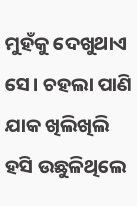ମୁହଁକୁ ଦେଖୁଥାଏ ସେ। ଚହଲା ପାଣି ଯାକ ଖିଲିଖିଲି ହସି ଉଛୁଳିଥିଲେ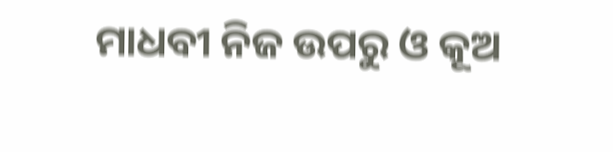ମାଧବୀ ନିଜ ଉପରୁ ଓ କୂଅ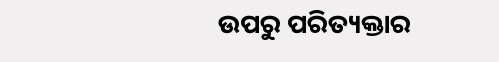ଉପରୁ ପରିତ୍ୟକ୍ତାର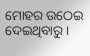ମୋହର ଉଠେଇ ଦେଇଥିବାରୁ।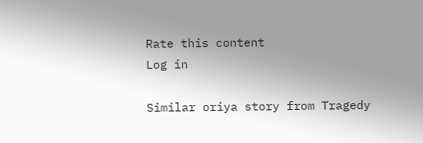Rate this content
Log in

Similar oriya story from Tragedy